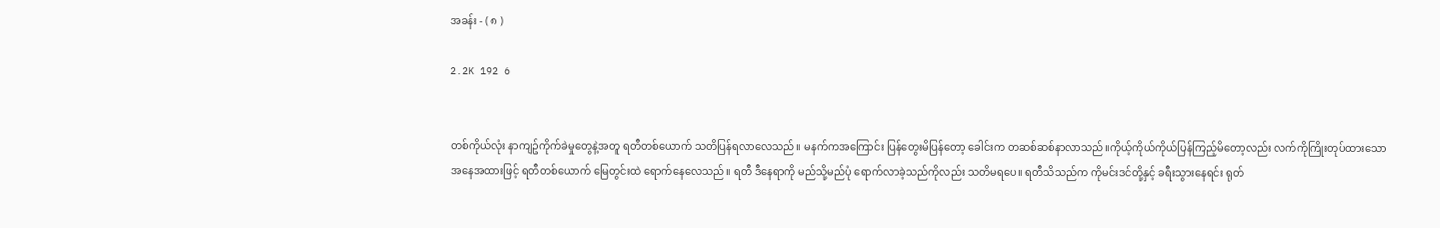အခန်း - ( ၈ )

2.2K 192 6


တစ်ကိုယ်လုံး နာကျဥ်ကိုက်ခဲမှုတွေနဲ့အတူ ရတီတစ်ယောက် သတိပြန်ရလာလေသည်။ မနက်ကအကြောင်း ပြန်တွေးမိပြန်တော့ ခေါင်းက တဆစ်ဆစ်နာလာသည်။ကိုယ့်ကိုယ်ကိုယ်ပြန်ကြည့်မိတော့လည်း လက်ကိုကြိုးတုပ်ထားသော အနေအထားဖြင့် ရတီတစ်ယောက် မြေတွင်းထဲ ရောက်နေလေသည်။ ရတီ ဒီနေရာကို မည်သို့မည်ပုံ ရောက်လာခဲ့သည်ကိုလည်း သတိမရပေ။ ရတီသိသည်က ကိုမင်းဒင်တို့နှင့် ခရီးသွားနေရင်း ရုတ်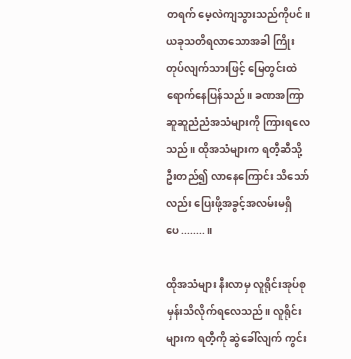တရက် မေ့လဲကျသွားသည်ကိုပင်။ယခုသတိရလာသောအခါ ကြိုးတုပ်လျက်သားဖြင့် မြေတွင်းထဲ ရောက်နေပြန်သည်။ ခဏအကြာ ဆူဆူညံညံအသံများကို ကြားရလေသည်။ ထိုအသံများက ရတီ့ဆီသို့ ဦးတည်၍ လာနေကြောင်း သိသော်လည်း ပြေးဖို့အခွင့်အလမ်းမရှိပေ........။

ထိုအသံများ နီးလာမှ လူရိုင်းအုပ်စုမှန်းသိလိုက်ရလေသည်။ လူရိုင်းများက ရတီ့ကို ဆွဲခေါ်လျက် ကွင်း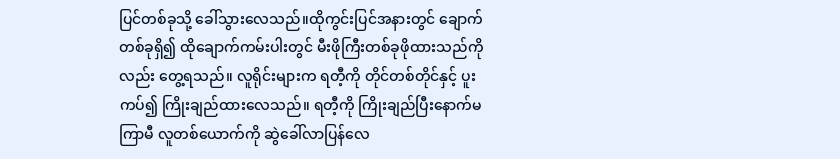ပြင်တစ်ခုသို့ ခေါ်သွားလေသည်။ထိုကွင်းပြင်အနားတွင် ချောက်တစ်ခုရှိ၍ ထိုချောက်ကမ်းပါးတွင် မီးဖိုကြီးတစ်ခုဖိုထားသည်ကိုလည်း တွေ့ရသည်။ လူရိုင်းများက ရတီ့ကို တိုင်တစ်တိုင်နှင့် ပူးကပ်၍ ကြိုးချည်ထားလေသည်။ ရတီ့ကို ကြိုးချည်ပြီးနောက်မကြာမီ လူတစ်ယောက်ကို ဆွဲခေါ်လာပြန်လေ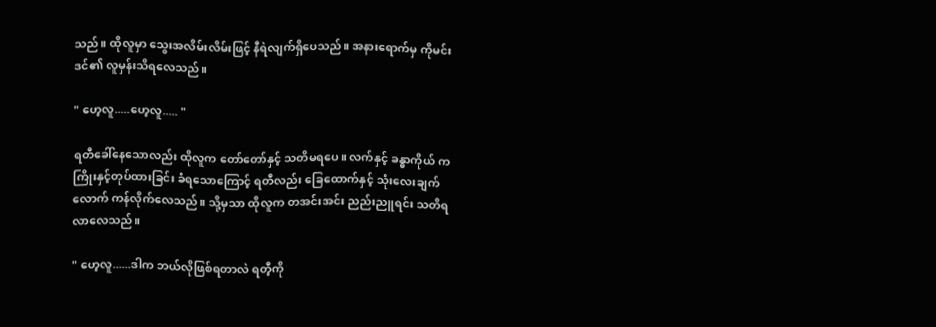သည်။ ထိုလူမှာ သွေးအလိမ်းလိမ်းဖြင့် နီရဲလျက်ရှိပေသည်။ အနားရောက်မှ ကိုမင်းဒင်၏ လူမှန်းသိရလေသည်။

" ဟေ့လူ.....ဟေ့လူ..... "

ရတီခေါ်နေသောလည်း ထိုလူက တော်တော်နှင့် သတိမရပေ။ လက်နှင့် ခန္ဓာကိုယ် က ကြိုးနှင့်တုပ်ထားခြင်း ခံရသောကြောင့် ရတီလည်း ခြေထောက်နှင့် သုံးလေးချက်လောက် ကန်လိုက်လေသည်။ သို့မှသာ ထိုလူက တအင်းအင်း ညည်းညူရင်း သတိရလာလေသည်။

" ဟေ့လူ......ဒါက ဘယ်လိုဖြစ်ရတာလဲ ရတီ့ကို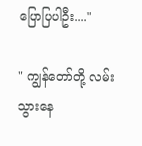ပြောပြပါဦး...."

" ကျွန်တော်တို့ လမ်းသွားနေ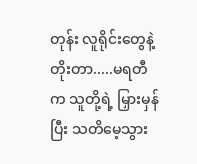တုန်း လူရိုင်းတွေနဲ့ တိုးတာ.....မရတီက သူတို့ရဲ့ မြှားမှန်ပြီး သတိမေ့သွား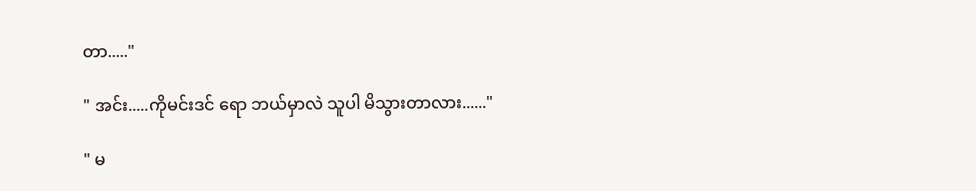တာ....."

" အင်း.....ကိုမင်းဒင် ရော ဘယ်မှာလဲ သူပါ မိသွားတာလား......"

" မ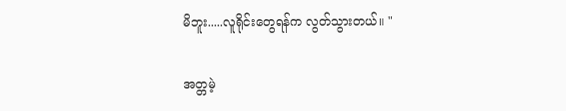မိဘူး.....လူရိုင်းတွေရန်က လွတ်သွားတယ်။ "

အတ္တမဲ့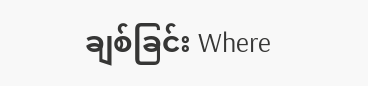ချစ်ခြင်း Where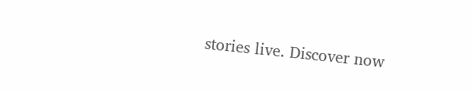stories live. Discover now